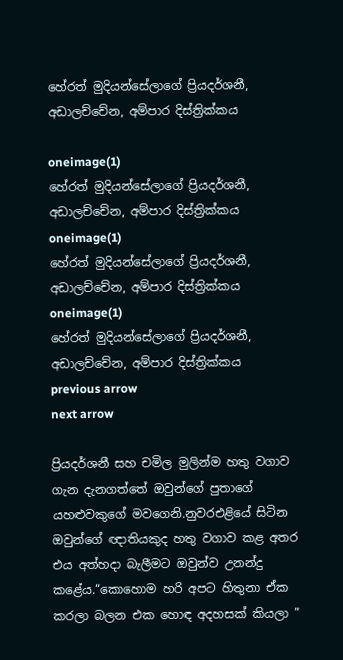හේරත් මුදියන්සේලාගේ ප්‍රියදර්ශනී, අඩාලච්චේන, අම්පාර දිස්ත්‍රික්කය

oneimage(1)
හේරත් මුදියන්සේලාගේ ප්‍රියදර්ශනී, අඩාලච්චේන, අම්පාර දිස්ත්‍රික්කය
oneimage(1)
හේරත් මුදියන්සේලාගේ ප්‍රියදර්ශනී, අඩාලච්චේන, අම්පාර දිස්ත්‍රික්කය
oneimage(1)
හේරත් මුදියන්සේලාගේ ප්‍රියදර්ශනී, අඩාලච්චේන, අම්පාර දිස්ත්‍රික්කය
previous arrow
next arrow

ප්‍රියදර්ශනී සහ චමිල මුලින්ම හතු වගාව ගැන දැනගත්තේ ඔවුන්ගේ පුතාගේ යහළුවකුගේ මවගෙනි.නුවරඑළියේ සිටින ඔවුන්ගේ ඥාතියකුද හතු වගාව කළ අතර එය අත්හදා බැලීමට ඔවුන්ව උනන්දු කළේය.“කොහොම හරි අපට හිතුනා ඒක කරලා බලන එක හොඳ අදහසක් කියලා ”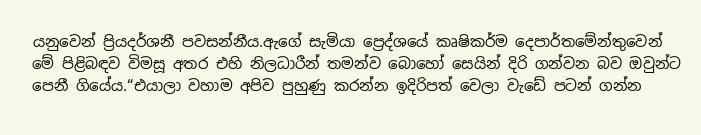යනුවෙන් ප්‍රියදර්ශනී පවසන්නීය.ඇගේ සැමියා ප්‍රෙද්ශයේ කෘෂිකර්ම දෙපාර්තමේන්තුවෙන් මේ පිළිබඳව විමසූ අතර එහි නිලධාරීන් තමන්ව බොහෝ සෙයින් දිරි ගන්වන බව ඔවුන්ට පෙනී ගියේය.“එයාලා වහාම අපිව පුහුණු කරන්න ඉදිරිපත් වෙලා වැඩේ පටන් ගන්න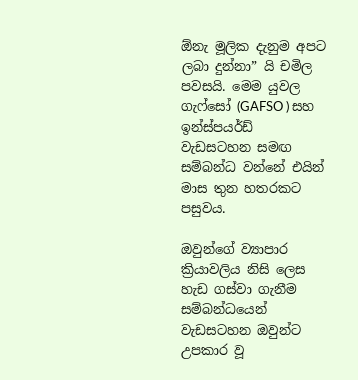ඕනැ මූලික දැනුම අපට ලබා දුන්නා” යි චමිල පවසයි. මෙම යුවල ගැෆ්සෝ (GAFSO ) සහ ඉන්ස්පයර්ඩ් වැඩසටහන සමඟ සම්බන්ධ වන්නේ එයින් මාස තුන හතරකට පසුවය.

ඔවුන්ගේ ව්‍යාපාර ක්‍රියාවලිය නිසි ලෙස හැඩ ගස්වා ගැනීම සම්බන්ධයෙන් වැඩසටහන ඔවුන්ට උපකාර වූ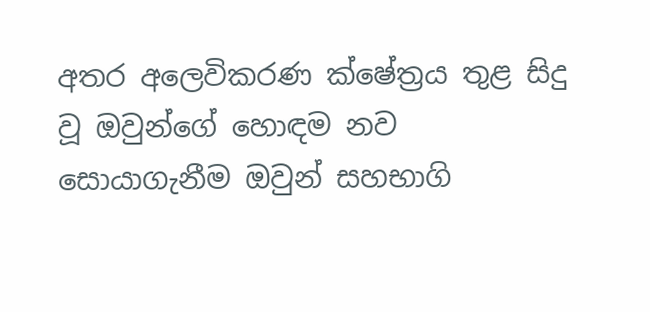අතර අලෙවිකරණ ක්ෂේත්‍රය තුළ සිදු වූ ඔවුන්ගේ හොඳම නව සොයාගැනීම ඔවුන් සහභාගි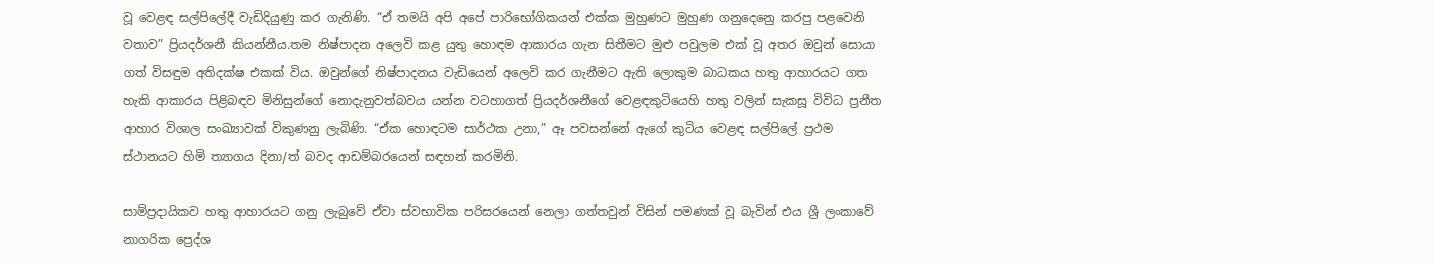වූ වෙළඳ සල්පිලේදී වැඩිදියුණු කර ගැනිණි. “ඒ තමයි අපි අපේ පාරිභෝගිකයන් එක්ක මුහුණට මුහුණ ගනුදෙනෙු කරපු පළවෙනි වතාව” ප්‍රියදර්ශනී කියන්නීය.තම නිෂ්පාදන අලෙවි කළ යුතු හොඳම ආකාරය ගැන සිතීමට මුළු පවුලම එක් වූ අතර ඔවුන් සොයා ගත් විසඳුම අතිදක්ෂ එකක් විය. ඔවුන්ගේ නිෂ්පාදනය වැඩියෙන් අලෙවි කර ගැනීමට ඇති ලොකුම බාධකය හතු ආහාරයට ගත හැකි ආකාරය පිළිබඳව මිනිසුන්ගේ නොදැනුවත්බවය යන්න වටහාගත් ප්‍රියදර්ශනීගේ වෙළඳකුටියෙහි හතු වලින් සැකසූ විවිධ ප්‍රනීත ආහාර විශාල සංඛ්‍යාවක් විකුණනු ලැබිණි. “ඒක හොඳටම සාර්ථක උනා,” ඈ පවසන්නේ ඇගේ කුටිය වෙළඳ සල්පිලේ ප්‍රථම ස්ථානයට හිමි ත්‍යාගය දිනා/ත් බවද ආඩම්බරයෙන් සඳහන් කරමිනි.

සාම්ප්‍රදායිකව හතු ආහාරයට ගනු ලැබුවේ ඒවා ස්වභාවික පරිසරයෙන් නෙලා ගත්තවුන් විසින් පමණක් වූ බැවින් එය ශ්‍රී ලංකාවේ නාගරික ප්‍රෙද්ශ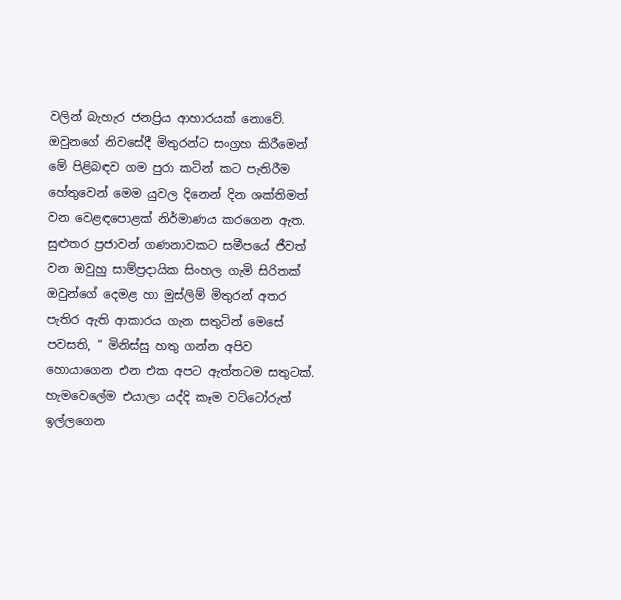වලින් බැහැර ජනප්‍රිය ආහාරයක් නොවේ. ඔවුනගේ නිවසේදී මිතුරන්ට සංග්‍රහ කිරීමෙන් මේ පිළිබඳව ගම පුරා කටින් කට පැතිරීම හේතුවෙන් මෙම යුවල දිනෙන් දින ශක්තිමත් වන වෙළඳපොළක් නිර්මාණය කරගෙන ඇත. සුළුතර ප්‍රජාවන් ගණනාවකට සමීපයේ ජීවත් වන ඔවුහු සාම්ප්‍රදායික සිංහල ගැමි සිරිතක් ඔවුන්ගේ දෙමළ හා මුස්ලිම් මිතුරන් අතර පැතිර ඇති ආකාරය ගැන සතුටින් මෙසේ පවසති, “ මිනිස්සු හතු ගන්න අපිව හොයාගෙන එන එක අපට ඇත්තටම සතුටක්. හැමවෙලේම එයාලා යද්දි කෑම වට්ටෝරුත් ඉල්ලගෙන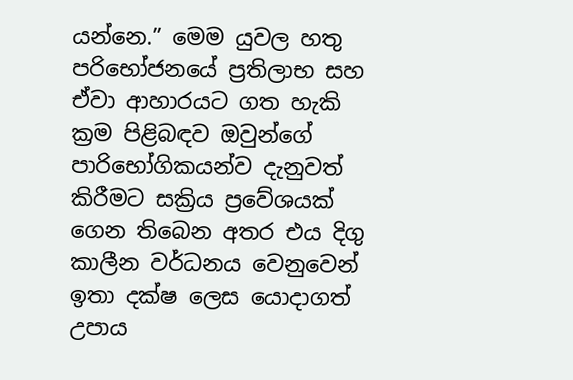යන්නෙ.” මෙම යුවල හතු පරිභෝජනයේ ප්‍රතිලාභ සහ ඒවා ආහාරයට ගත හැකි ක්‍රම පිළිබඳව ඔවුන්ගේ පාරිභෝගිකයන්ව දැනුවත් කිරීමට සක්‍රිය ප්‍රවේශයක් ගෙන තිබෙන අතර එය දිගු කාලීන වර්ධනය වෙනුවෙන් ඉතා දක්ෂ ලෙස යොදාගත් උපාය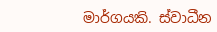මාර්ගයකි. ස්වාධීන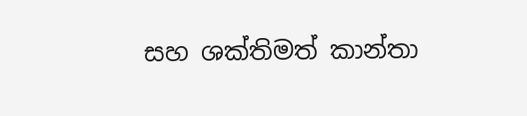සහ ශක්තිමත් කාන්තා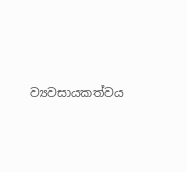ව්‍යවසායකත්වය